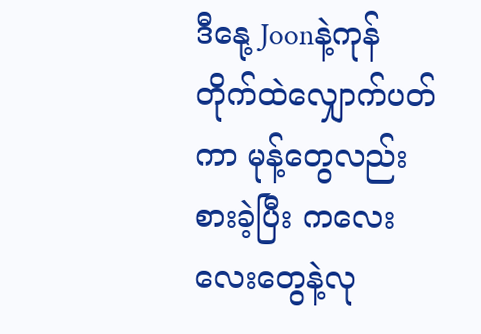ဒီနေု့ Joonနဲ့ကုန်တိုက်ထဲလျှောက်ပတ်ကာ မုန့်တွေလည်းစားခဲ့ပြီး ကလေးလေးတွေနဲ့လု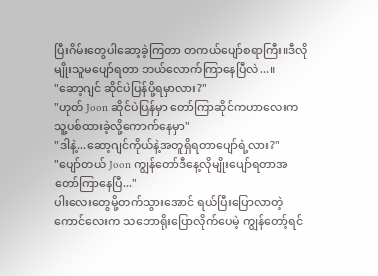ပြီးဂိမ်းတွေပါဆော့ခဲ့ကြတာ တကယ်ပျော်စရာကြီး။ဒီလိုမျိုးသူမပျော်ရတာ ဘယ်လောက်ကြာနေပြီလဲ...။
"ဆော့ဂျင် ဆိုင်ပဲပြန်ပို့ရမှာလား?"
"ဟုတ် Joon ဆိုင်ပဲပြန်မှာ တော်ကြာဆိုင်ကဟာလေးကသူ့ပစ်ထားခဲ့လို့ကောက်နေမှာ"
"ဒါနဲ့...ဆော့ဂျင်ကိုယ်နဲ့အတူရှိရတာပျော်ရဲ့လား?"
"ပျော်တယ် Joon ကျွန်တော်ဒီနေ့လိုမျိုးပျော်ရတာအတော်ကြာနေပြီ..."
ပါးလေးတွေမို့တက်သွားအောင် ရယ်ပြီးပြောလာတဲ့ကောင်လေးက သဘောရိုးပြောလိုက်ပေမဲ့ ကျွန်တော့်ရင်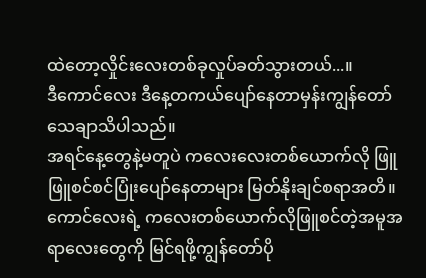ထဲတော့လှိုင်းလေးတစ်ခုလှုပ်ခတ်သွားတယ်...။
ဒီကောင်လေး ဒီနေ့တကယ်ပျော်နေတာမှန်းကျွန်တော်သေချာသိပါသည်။
အရင်နေ့တွေနဲ့မတူပဲ ကလေးလေးတစ်ယောက်လို ဖြူဖြူစင်စင်ပြုံးပျော်နေတာများ မြတ်နိုးချင်စရာအတိ။ကောင်လေးရဲ့ ကလေးတစ်ယောက်လိုဖြူစင်တဲ့အမူအရာလေးတွေကို မြင်ရဖို့ကျွန်တော်ပို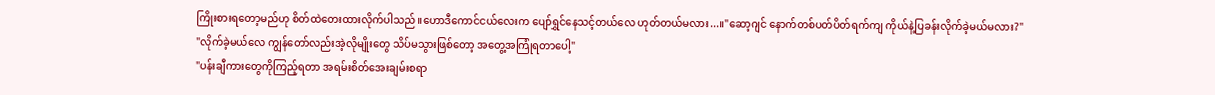ကြိုးစားရတော့မည်ဟု စိတ်ထဲတေးထားလိုက်ပါသည်။ဟောဒီကောင်ငယ်လေးက ပျော်ရွှင်နေသင့်တယ်လေ ဟုတ်တယ်မလား...။"ဆော့ဂျင် နောက်တစ်ပတ်ပိတ်ရက်ကျ ကိုယ်နဲ့ပြခန်းလိုက်ခဲ့မယ်မလား?"
"လိုက်ခဲ့မယ်လေ ကျွန်တော်လည်းအဲ့လိုမျိုးတွေ သိပ်မသွားဖြစ်တော့ အတွေ့အကြုံရတာပေါ့"
"ပန်းချီကားတွေကိုကြည့်ရတာ အရမ်းစိတ်အေးချမ်းစရာ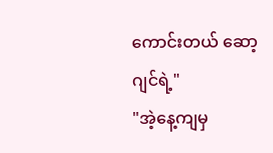ကောင်းတယ် ဆော့ဂျင်ရဲ့"
"အဲ့နေ့ကျမှ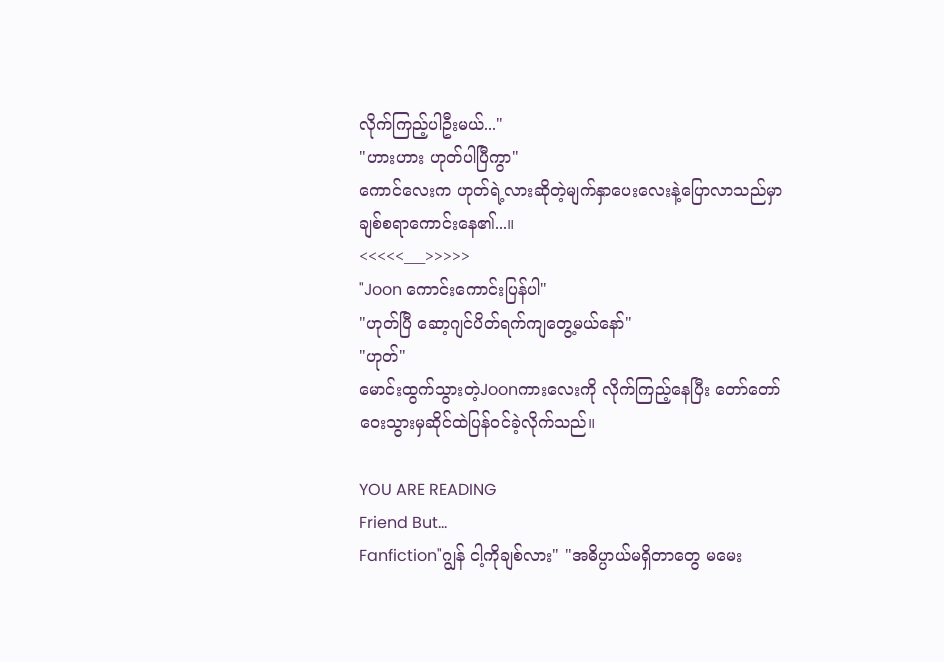လိုက်ကြည့်ပါဦးမယ်..."
"ဟားဟား ဟုတ်ပါပြီကွာ"
ကောင်လေးက ဟုတ်ရဲ့လားဆိုတဲ့မျက်နှာပေးလေးနဲ့ပြောလာသည်မှာ ချစ်စရာကောင်းနေ၏...။
<<<<<___>>>>>
"Joon ကောင်းကောင်းပြန်ပါ"
"ဟုတ်ပြီ ဆော့ဂျင်ပိတ်ရက်ကျတွေ့မယ်နော်"
"ဟုတ်"
မောင်းထွက်သွားတဲ့Joonကားလေးကို လိုက်ကြည့်နေပြီး တော်တော်ဝေးသွားမှဆိုင်ထဲပြန်ဝင်ခဲ့လိုက်သည်။

YOU ARE READING
Friend But...
Fanfiction"ဂျွန် ငါ့ကိုချစ်လား" "အဓိပ္ပာယ်မရှိတာတွေ မမေး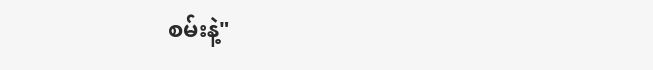စမ်းနဲ့"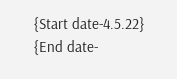{Start date-4.5.22} {End date-